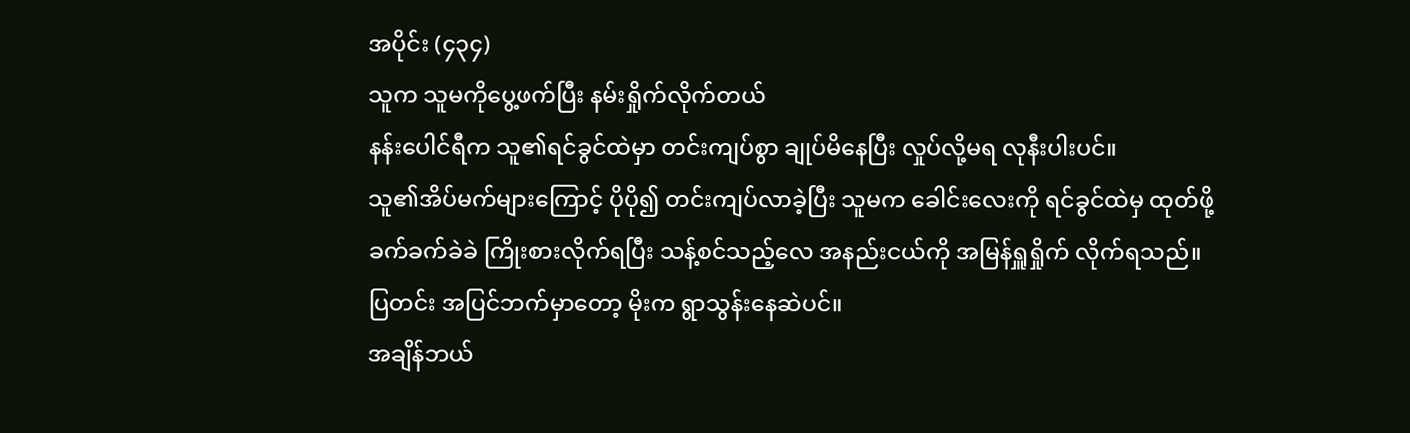အပိုင်း (၄၃၄)
သူက သူမကိုပွေ့ဖက်ပြီး နမ်းရှိုက်လိုက်တယ်
နန်းပေါင်ရီက သူ၏ရင်ခွင်ထဲမှာ တင်းကျပ်စွာ ချုပ်မိနေပြီး လှုပ်လို့မရ လုနီးပါးပင်။
သူ၏အိပ်မက်များကြောင့် ပိုပို၍ တင်းကျပ်လာခဲ့ပြီး သူမက ခေါင်းလေးကို ရင်ခွင်ထဲမှ ထုတ်ဖို့ ခက်ခက်ခဲခဲ ကြိုးစားလိုက်ရပြီး သန့်စင်သည့်လေ အနည်းငယ်ကို အမြန်ရှူရှိုက် လိုက်ရသည်။
ပြတင်း အပြင်ဘက်မှာတော့ မိုးက ရွာသွန်းနေဆဲပင်။
အချိန်ဘယ်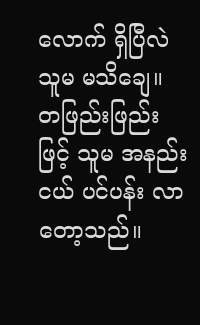လောက် ရှိပြီလဲ သူမ မသိချေ။ တဖြည်းဖြည်းဖြင့် သူမ အနည်းငယ် ပင်ပန်း လာတော့သည်။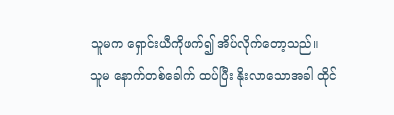သူမက ရှောင်းယီကိုဖက်၍ အိပ်လိုက်တော့သည်။
သူမ နောက်တစ်ခေါက် ထပ်ပြီး နိုးလာသောအခါ ထိုင်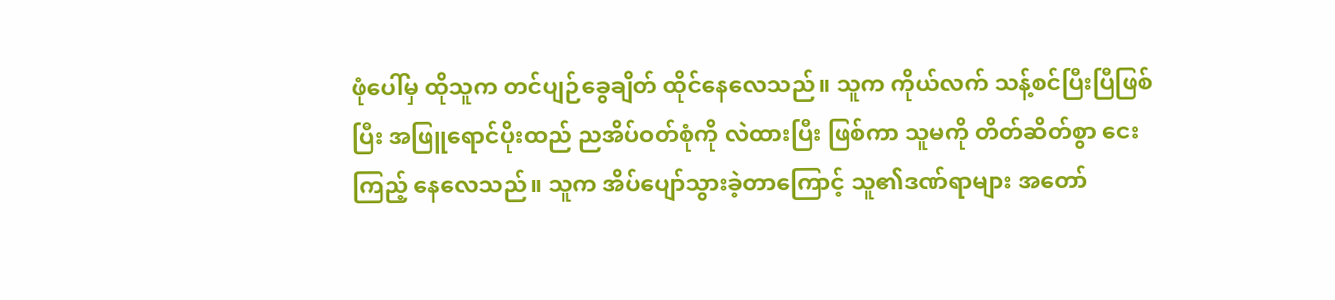ဖုံပေါ်မှ ထိုသူက တင်ပျဉ်ခွေချိတ် ထိုင်နေလေသည်။ သူက ကိုယ်လက် သန့်စင်ပြီးပြီဖြစ်ပြီး အဖြူရောင်ပိုးထည် ညအိပ်ဝတ်စုံကို လဲထားပြီး ဖြစ်ကာ သူမကို တိတ်ဆိတ်စွာ ငေးကြည့် နေလေသည်။ သူက အိပ်ပျော်သွားခဲ့တာကြောင့် သူ၏ဒဏ်ရာများ အတော်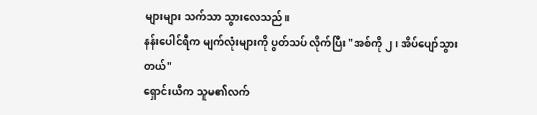များများ သက်သာ သွားလေသည်။
နန်းပေါင်ရီက မျက်လုံးများကို ပွတ်သပ် လိုက်ပြီး "အစ်ကို ၂၊ အိပ်ပျော်သွားတယ်"
ရှောင်းယီက သူမ၏လက်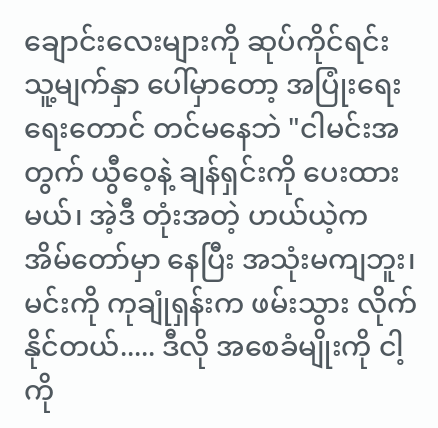ချောင်းလေးများကို ဆုပ်ကိုင်ရင်း သူ့မျက်နှာ ပေါ်မှာတော့ အပြုံးရေးရေးတောင် တင်မနေဘဲ "ငါမင်းအတွက် ယွီဝေ့နဲ့ ချန်ရှင်းကို ပေးထားမယ်၊ အဲ့ဒီ တုံးအတဲ့ ဟယ်ယဲ့က အိမ်တော်မှာ နေပြီး အသုံးမကျဘူး၊ မင်းကို ကုချုံရှန်းက ဖမ်းသွား လိုက်နိုင်တယ်..... ဒီလို အစေခံမျိုးကို ငါ့ကို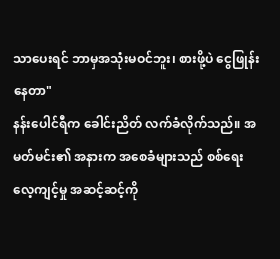သာပေးရင် ဘာမှအသုံးမဝင်ဘူး၊ စားဖို့ပဲ ငွေဖြုန်းနေတာ"
နန်းပေါင်ရီက ခေါင်းညိတ် လက်ခံလိုက်သည်။ အမတ်မင်း၏ အနားက အစေခံများသည် စစ်ရေးလေ့ကျင့်မှု အဆင့်ဆင့်ကို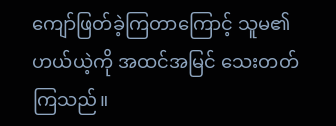ကျော်ဖြတ်ခဲ့ကြတာကြောင့် သူမ၏ ဟယ်ယဲ့ကို အထင်အမြင် သေးတတ်ကြသည်။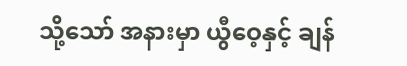သို့သော် အနားမှာ ယွီဝေ့နှင့် ချန်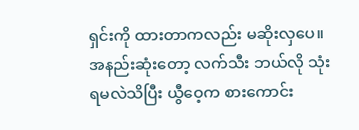ရှင်းကို ထားတာကလည်း မဆိုးလှပေ။
အနည်းဆုံးတော့ လက်သီး ဘယ်လို သုံးရမလဲသိပြီး ယွီဝေ့က စားကောင်း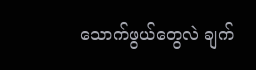သောက်ဖွယ်တွေလဲ ချက်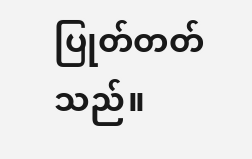ပြုတ်တတ်သည်။